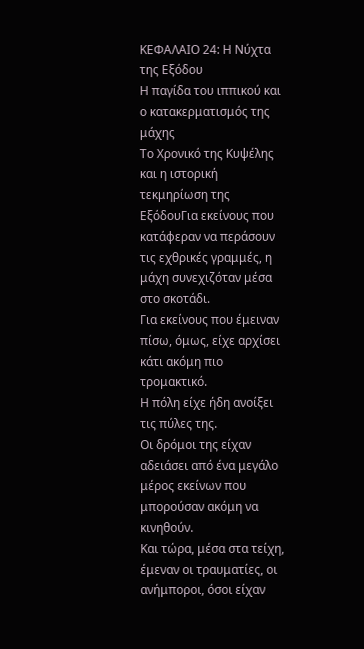ΚΕΦΑΛΑΙΟ 24: Η Νύχτα της Εξόδου
Η παγίδα του ιππικού και ο κατακερματισμός της μάχης
Το Χρονικό της Κυψέλης και η ιστορική τεκμηρίωση της ΕξόδουΓια εκείνους που κατάφεραν να περάσουν τις εχθρικές γραμμές, η μάχη συνεχιζόταν μέσα στο σκοτάδι.
Για εκείνους που έμειναν πίσω, όμως, είχε αρχίσει κάτι ακόμη πιο τρομακτικό.
Η πόλη είχε ήδη ανοίξει τις πύλες της.
Οι δρόμοι της είχαν αδειάσει από ένα μεγάλο μέρος εκείνων που μπορούσαν ακόμη να κινηθούν.
Και τώρα, μέσα στα τείχη, έμεναν οι τραυματίες, οι ανήμποροι, όσοι είχαν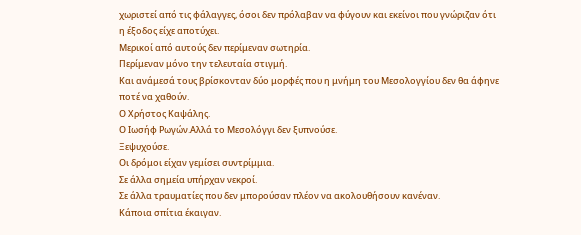χωριστεί από τις φάλαγγες, όσοι δεν πρόλαβαν να φύγουν και εκείνοι που γνώριζαν ότι η έξοδος είχε αποτύχει.
Μερικοί από αυτούς δεν περίμεναν σωτηρία.
Περίμεναν μόνο την τελευταία στιγμή.
Και ανάμεσά τους βρίσκονταν δύο μορφές που η μνήμη του Μεσολογγίου δεν θα άφηνε ποτέ να χαθούν.
Ο Χρήστος Καψάλης.
Ο Ιωσήφ Ρωγών.Αλλά το Μεσολόγγι δεν ξυπνούσε.
Ξεψυχούσε.
Οι δρόμοι είχαν γεμίσει συντρίμμια.
Σε άλλα σημεία υπήρχαν νεκροί.
Σε άλλα τραυματίες που δεν μπορούσαν πλέον να ακολουθήσουν κανέναν.
Κάποια σπίτια έκαιγαν.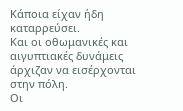Κάποια είχαν ήδη καταρρεύσει.
Και οι οθωμανικές και αιγυπτιακές δυνάμεις άρχιζαν να εισέρχονται στην πόλη.
Οι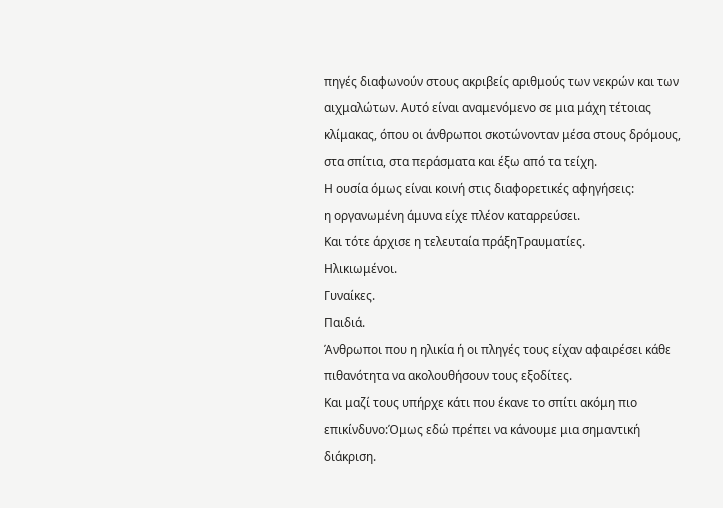πηγές διαφωνούν στους ακριβείς αριθμούς των νεκρών και των αιχμαλώτων. Αυτό είναι αναμενόμενο σε μια μάχη τέτοιας κλίμακας, όπου οι άνθρωποι σκοτώνονταν μέσα στους δρόμους, στα σπίτια, στα περάσματα και έξω από τα τείχη.
Η ουσία όμως είναι κοινή στις διαφορετικές αφηγήσεις:
η οργανωμένη άμυνα είχε πλέον καταρρεύσει.
Και τότε άρχισε η τελευταία πράξηΤραυματίες.
Ηλικιωμένοι.
Γυναίκες.
Παιδιά.
Άνθρωποι που η ηλικία ή οι πληγές τους είχαν αφαιρέσει κάθε πιθανότητα να ακολουθήσουν τους εξοδίτες.
Και μαζί τους υπήρχε κάτι που έκανε το σπίτι ακόμη πιο επικίνδυνο:Όμως εδώ πρέπει να κάνουμε μια σημαντική διάκριση.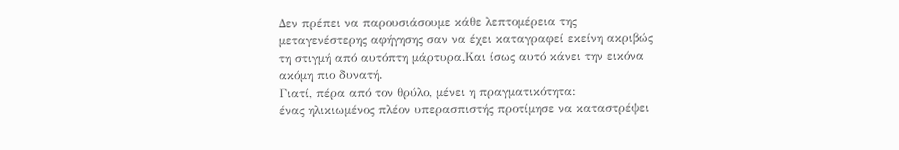Δεν πρέπει να παρουσιάσουμε κάθε λεπτομέρεια της μεταγενέστερης αφήγησης σαν να έχει καταγραφεί εκείνη ακριβώς τη στιγμή από αυτόπτη μάρτυρα.Και ίσως αυτό κάνει την εικόνα ακόμη πιο δυνατή.
Γιατί, πέρα από τον θρύλο, μένει η πραγματικότητα:
ένας ηλικιωμένος πλέον υπερασπιστής προτίμησε να καταστρέψει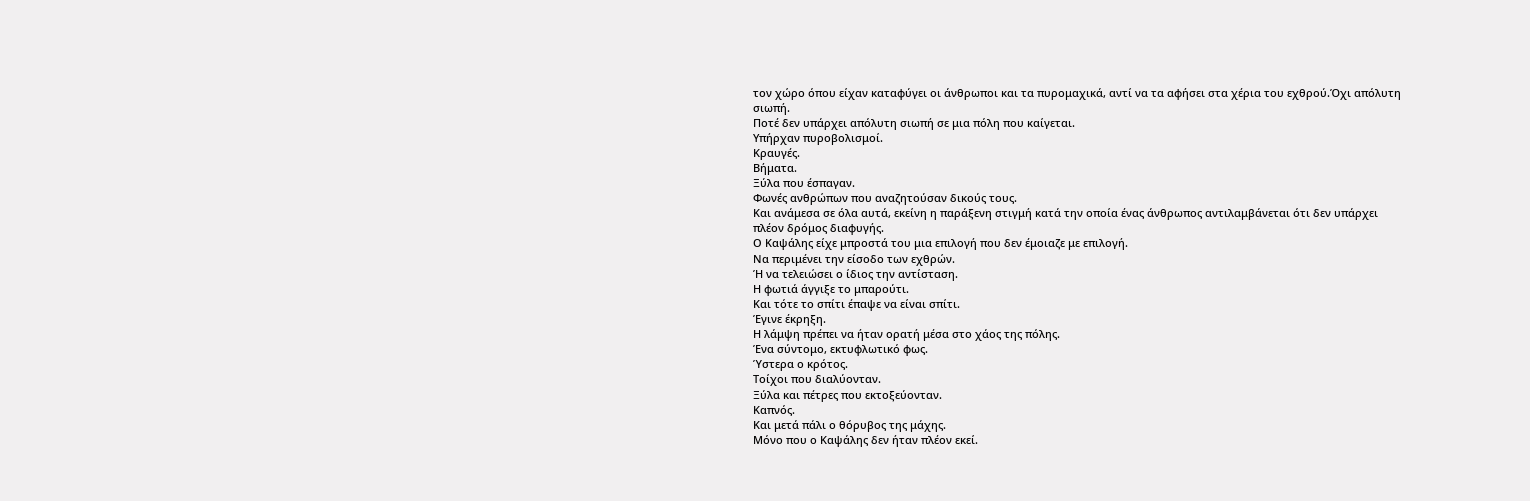τον χώρο όπου είχαν καταφύγει οι άνθρωποι και τα πυρομαχικά, αντί να τα αφήσει στα χέρια του εχθρού.Όχι απόλυτη σιωπή.
Ποτέ δεν υπάρχει απόλυτη σιωπή σε μια πόλη που καίγεται.
Υπήρχαν πυροβολισμοί.
Κραυγές.
Βήματα.
Ξύλα που έσπαγαν.
Φωνές ανθρώπων που αναζητούσαν δικούς τους.
Και ανάμεσα σε όλα αυτά, εκείνη η παράξενη στιγμή κατά την οποία ένας άνθρωπος αντιλαμβάνεται ότι δεν υπάρχει πλέον δρόμος διαφυγής.
Ο Καψάλης είχε μπροστά του μια επιλογή που δεν έμοιαζε με επιλογή.
Να περιμένει την είσοδο των εχθρών.
Ή να τελειώσει ο ίδιος την αντίσταση.
Η φωτιά άγγιξε το μπαρούτι.
Και τότε το σπίτι έπαψε να είναι σπίτι.
Έγινε έκρηξη.
Η λάμψη πρέπει να ήταν ορατή μέσα στο χάος της πόλης.
Ένα σύντομο, εκτυφλωτικό φως.
Ύστερα ο κρότος.
Τοίχοι που διαλύονταν.
Ξύλα και πέτρες που εκτοξεύονταν.
Καπνός.
Και μετά πάλι ο θόρυβος της μάχης.
Μόνο που ο Καψάλης δεν ήταν πλέον εκεί.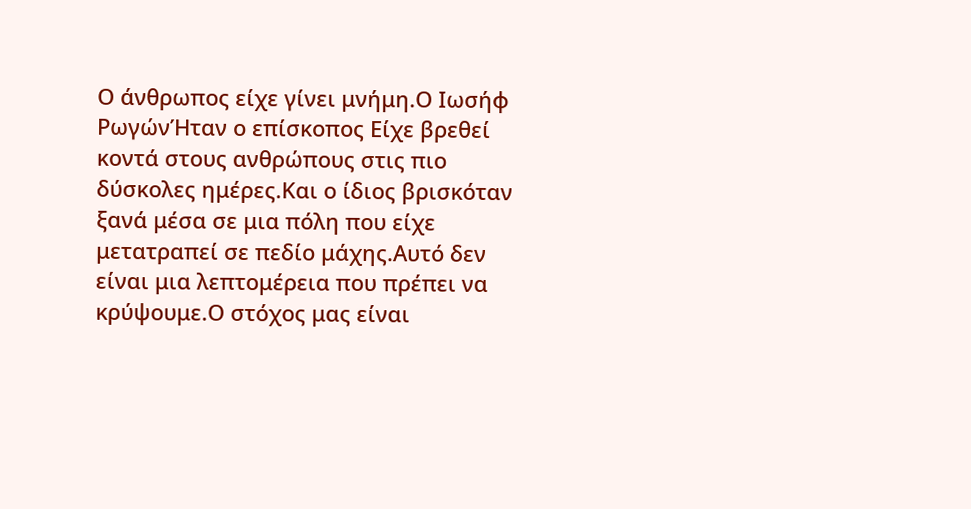Ο άνθρωπος είχε γίνει μνήμη.Ο Ιωσήφ ΡωγώνΉταν ο επίσκοπος Είχε βρεθεί κοντά στους ανθρώπους στις πιο δύσκολες ημέρες.Και ο ίδιος βρισκόταν ξανά μέσα σε μια πόλη που είχε μετατραπεί σε πεδίο μάχης.Αυτό δεν είναι μια λεπτομέρεια που πρέπει να κρύψουμε.Ο στόχος μας είναι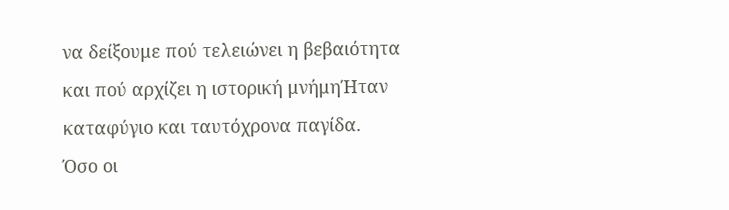να δείξουμε πού τελειώνει η βεβαιότητα και πού αρχίζει η ιστορική μνήμηΉταν καταφύγιο και ταυτόχρονα παγίδα.
Όσο οι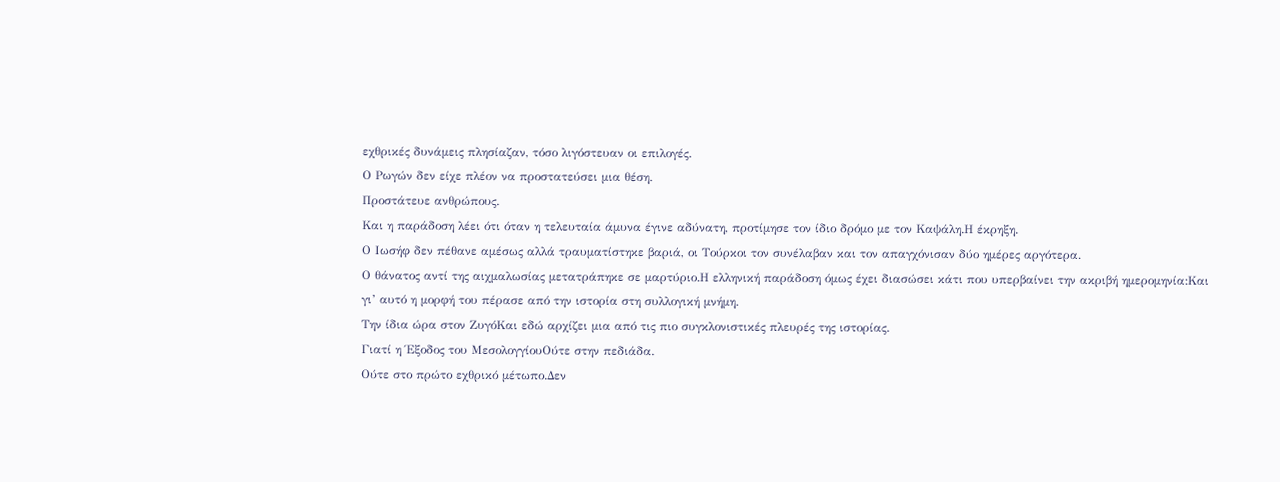εχθρικές δυνάμεις πλησίαζαν, τόσο λιγόστευαν οι επιλογές.
Ο Ρωγών δεν είχε πλέον να προστατεύσει μια θέση.
Προστάτευε ανθρώπους.
Και η παράδοση λέει ότι όταν η τελευταία άμυνα έγινε αδύνατη, προτίμησε τον ίδιο δρόμο με τον Καψάλη.Η έκρηξη.
Ο Ιωσήφ δεν πέθανε αμέσως αλλά τραυματίστηκε βαριά, οι Τούρκοι τον συνέλαβαν και τον απαγχόνισαν δύο ημέρες αργότερα.
Ο θάνατος αντί της αιχμαλωσίας μετατράπηκε σε μαρτύριο.Η ελληνική παράδοση όμως έχει διασώσει κάτι που υπερβαίνει την ακριβή ημερομηνία:Και γι’ αυτό η μορφή του πέρασε από την ιστορία στη συλλογική μνήμη.
Την ίδια ώρα στον ΖυγόΚαι εδώ αρχίζει μια από τις πιο συγκλονιστικές πλευρές της ιστορίας.
Γιατί η Έξοδος του ΜεσολογγίουΟύτε στην πεδιάδα.
Ούτε στο πρώτο εχθρικό μέτωπο.Δεν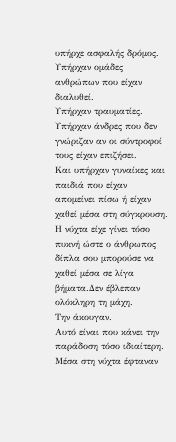υπήρχε ασφαλής δρόμος.
Υπήρχαν ομάδες ανθρώπων που είχαν διαλυθεί.
Υπήρχαν τραυματίες.
Υπήρχαν άνδρες που δεν γνώριζαν αν οι σύντροφοί τους είχαν επιζήσει.
Και υπήρχαν γυναίκες και παιδιά που είχαν απομείνει πίσω ή είχαν χαθεί μέσα στη σύγκρουση.
Η νύχτα είχε γίνει τόσο πυκνή ώστε ο άνθρωπος δίπλα σου μπορούσε να χαθεί μέσα σε λίγα βήματα.Δεν έβλεπαν ολόκληρη τη μάχη.
Την άκουγαν.
Αυτό είναι που κάνει την παράδοση τόσο ιδιαίτερη.
Μέσα στη νύχτα έφταναν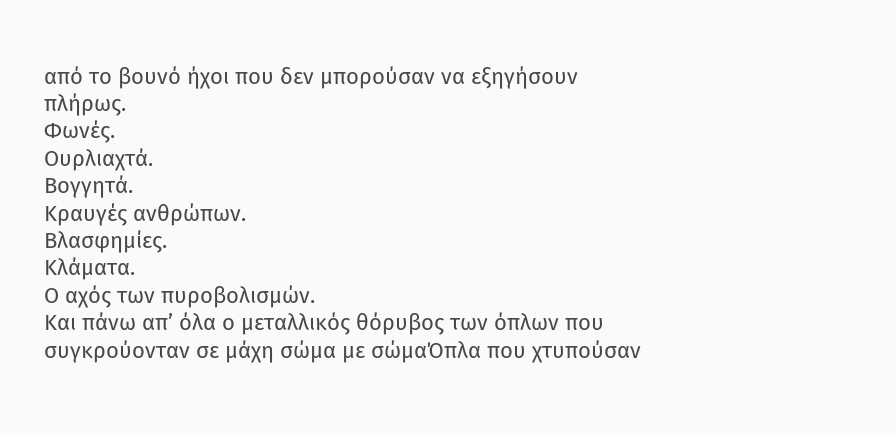από το βουνό ήχοι που δεν μπορούσαν να εξηγήσουν πλήρως.
Φωνές.
Ουρλιαχτά.
Βογγητά.
Κραυγές ανθρώπων.
Βλασφημίες.
Κλάματα.
Ο αχός των πυροβολισμών.
Και πάνω απ’ όλα ο μεταλλικός θόρυβος των όπλων που συγκρούονταν σε μάχη σώμα με σώμαΌπλα που χτυπούσαν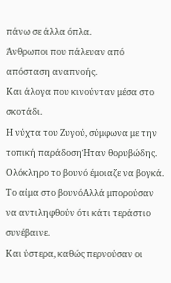πάνω σε άλλα όπλα.
Άνθρωποι που πάλευαν από απόσταση αναπνοής.
Και άλογα που κινούνταν μέσα στο σκοτάδι.
Η νύχτα του Ζυγού, σύμφωνα με την τοπική παράδοσηΉταν θορυβώδης.
Ολόκληρο το βουνό έμοιαζε να βογκά.
Το αίμα στο βουνόΑλλά μπορούσαν να αντιληφθούν ότι κάτι τεράστιο συνέβαινε.
Και ύστερα, καθώς περνούσαν οι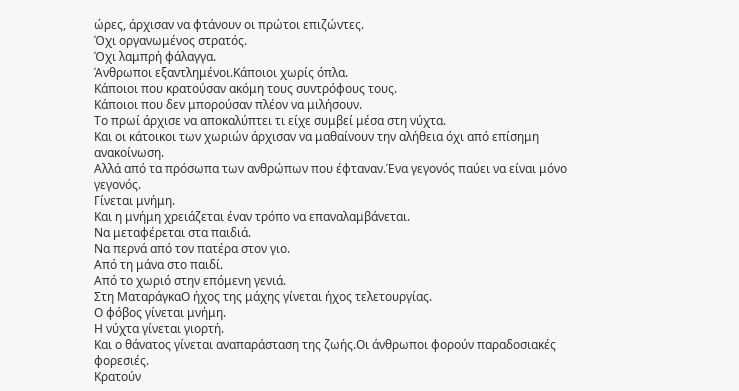ώρες, άρχισαν να φτάνουν οι πρώτοι επιζώντες.
Όχι οργανωμένος στρατός.
Όχι λαμπρή φάλαγγα.
Άνθρωποι εξαντλημένοι.Κάποιοι χωρίς όπλα.
Κάποιοι που κρατούσαν ακόμη τους συντρόφους τους.
Κάποιοι που δεν μπορούσαν πλέον να μιλήσουν.
Το πρωί άρχισε να αποκαλύπτει τι είχε συμβεί μέσα στη νύχτα.
Και οι κάτοικοι των χωριών άρχισαν να μαθαίνουν την αλήθεια όχι από επίσημη ανακοίνωση.
Αλλά από τα πρόσωπα των ανθρώπων που έφταναν.Ένα γεγονός παύει να είναι μόνο γεγονός.
Γίνεται μνήμη.
Και η μνήμη χρειάζεται έναν τρόπο να επαναλαμβάνεται.
Να μεταφέρεται στα παιδιά.
Να περνά από τον πατέρα στον γιο.
Από τη μάνα στο παιδί.
Από το χωριό στην επόμενη γενιά.
Στη ΜαταράγκαΟ ήχος της μάχης γίνεται ήχος τελετουργίας.
Ο φόβος γίνεται μνήμη.
Η νύχτα γίνεται γιορτή.
Και ο θάνατος γίνεται αναπαράσταση της ζωής.Οι άνθρωποι φορούν παραδοσιακές φορεσιές.
Κρατούν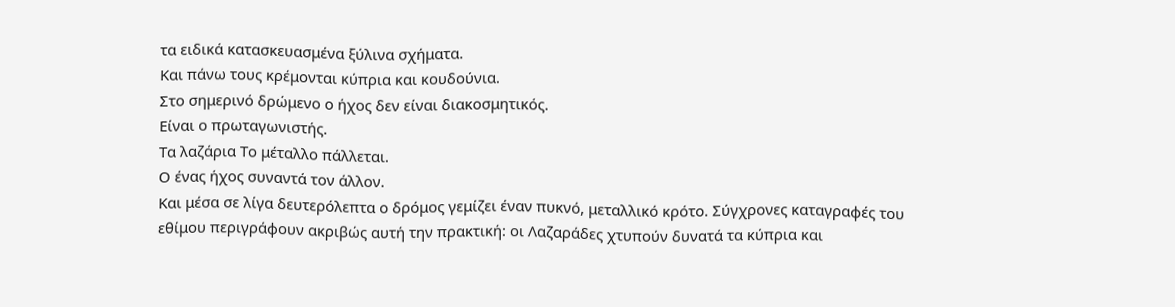τα ειδικά κατασκευασμένα ξύλινα σχήματα.
Και πάνω τους κρέμονται κύπρια και κουδούνια.
Στο σημερινό δρώμενο ο ήχος δεν είναι διακοσμητικός.
Είναι ο πρωταγωνιστής.
Τα λαζάρια Το μέταλλο πάλλεται.
Ο ένας ήχος συναντά τον άλλον.
Και μέσα σε λίγα δευτερόλεπτα ο δρόμος γεμίζει έναν πυκνό, μεταλλικό κρότο. Σύγχρονες καταγραφές του εθίμου περιγράφουν ακριβώς αυτή την πρακτική: οι Λαζαράδες χτυπούν δυνατά τα κύπρια και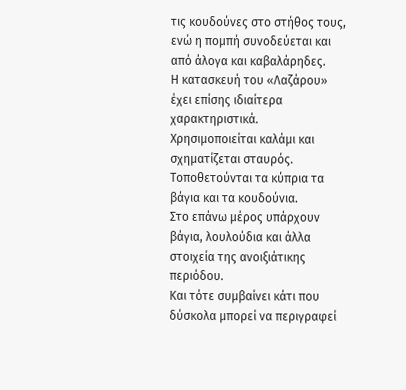τις κουδούνες στο στήθος τους, ενώ η πομπή συνοδεύεται και από άλογα και καβαλάρηδες.
Η κατασκευή του «Λαζάρου» έχει επίσης ιδιαίτερα χαρακτηριστικά.
Χρησιμοποιείται καλάμι και σχηματίζεται σταυρός.
Τοποθετούνται τα κύπρια τα βάγια και τα κουδούνια.
Στο επάνω μέρος υπάρχουν βάγια, λουλούδια και άλλα στοιχεία της ανοιξιάτικης περιόδου.
Και τότε συμβαίνει κάτι που δύσκολα μπορεί να περιγραφεί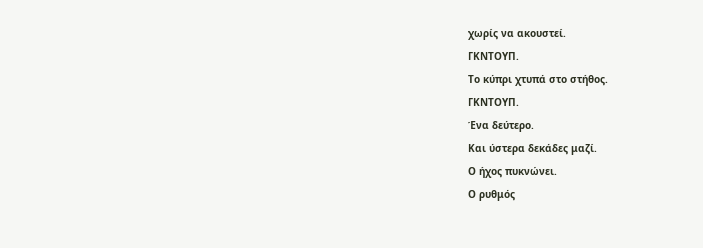χωρίς να ακουστεί.
ΓΚΝΤΟΥΠ.
Το κύπρι χτυπά στο στήθος.
ΓΚΝΤΟΥΠ.
Ένα δεύτερο.
Και ύστερα δεκάδες μαζί.
Ο ήχος πυκνώνει.
Ο ρυθμός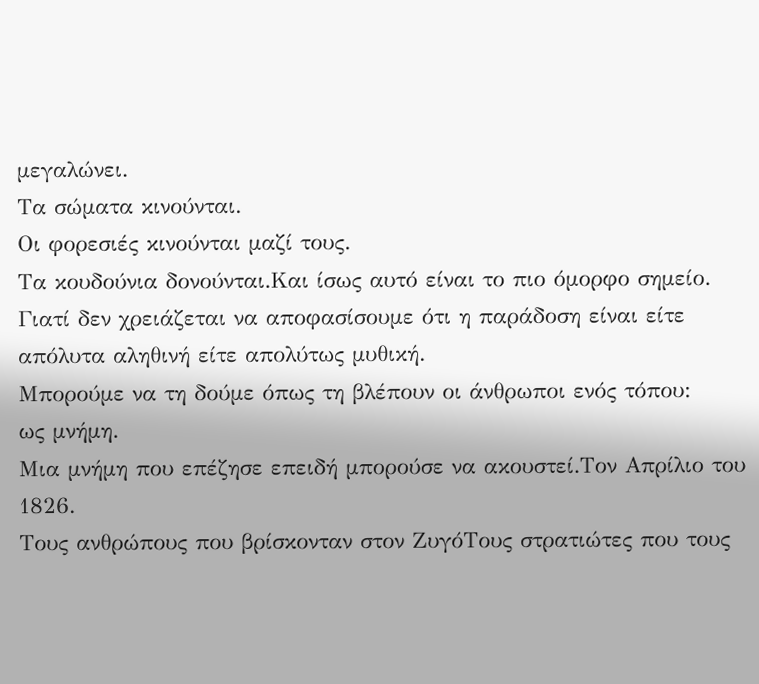μεγαλώνει.
Τα σώματα κινούνται.
Οι φορεσιές κινούνται μαζί τους.
Τα κουδούνια δονούνται.Και ίσως αυτό είναι το πιο όμορφο σημείο.
Γιατί δεν χρειάζεται να αποφασίσουμε ότι η παράδοση είναι είτε απόλυτα αληθινή είτε απολύτως μυθική.
Μπορούμε να τη δούμε όπως τη βλέπουν οι άνθρωποι ενός τόπου:
ως μνήμη.
Μια μνήμη που επέζησε επειδή μπορούσε να ακουστεί.Τον Απρίλιο του 1826.
Τους ανθρώπους που βρίσκονταν στον ΖυγόΤους στρατιώτες που τους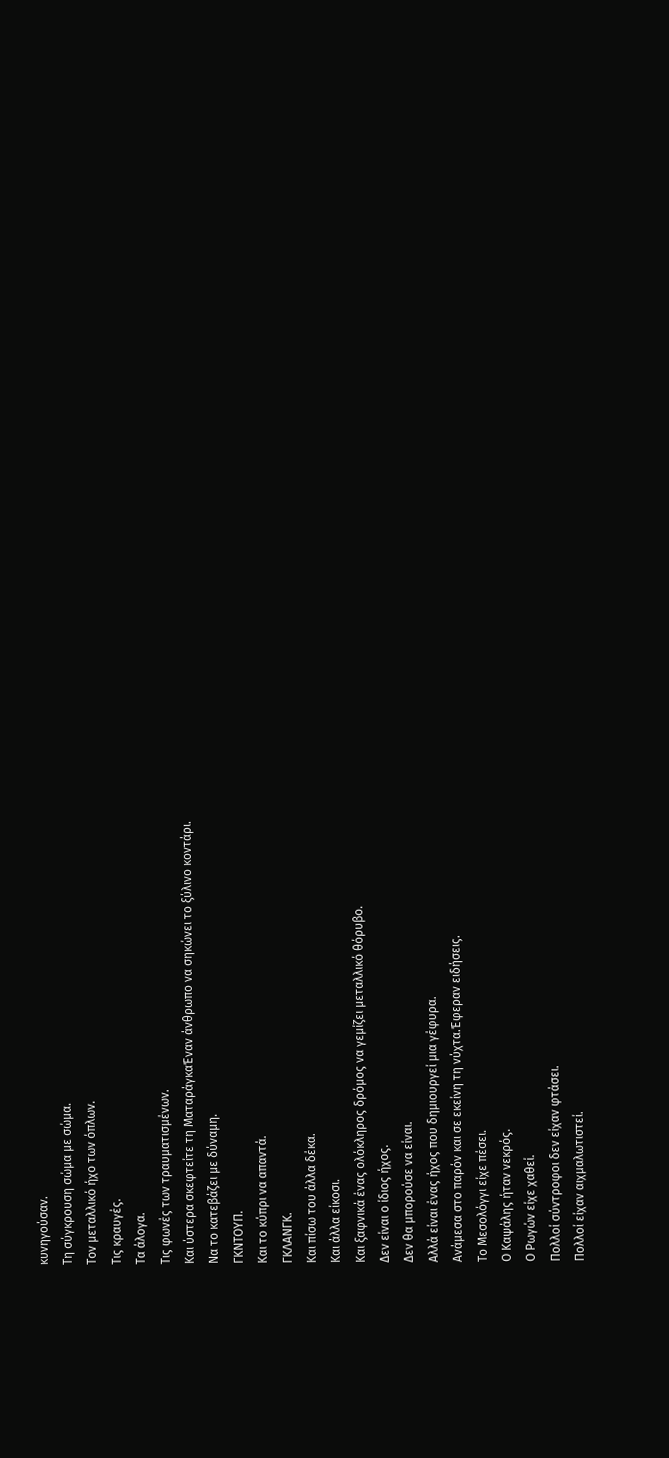κυνηγούσαν.
Τη σύγκρουση σώμα με σώμα.
Τον μεταλλικό ήχο των όπλων.
Τις κραυγές.
Τα άλογα.
Τις φωνές των τραυματισμένων.
Και ύστερα σκεφτείτε τη ΜαταράγκαΈναν άνθρωπο να σηκώνει το ξύλινο κοντάρι.
Να το κατεβάζει με δύναμη.
ΓΚΝΤΟΥΠ.
Και το κύπρι να απαντά.
ΓΚΛΑΝΓΚ.
Και πίσω του άλλα δέκα.
Και άλλα είκοσι.
Και ξαφνικά ένας ολόκληρος δρόμος να γεμίζει μεταλλικό θόρυβο.
Δεν είναι ο ίδιος ήχος.
Δεν θα μπορούσε να είναι.
Αλλά είναι ένας ήχος που δημιουργεί μια γέφυρα.
Ανάμεσα στο παρόν και σε εκείνη τη νύχτα.Έφεραν ειδήσεις.
Το Μεσολόγγι είχε πέσει.
Ο Καψάλης ήταν νεκρός.
Ο Ρωγών είχε χαθεί.
Πολλοί σύντροφοι δεν είχαν φτάσει.
Πολλοί είχαν αιχμαλωτιστεί.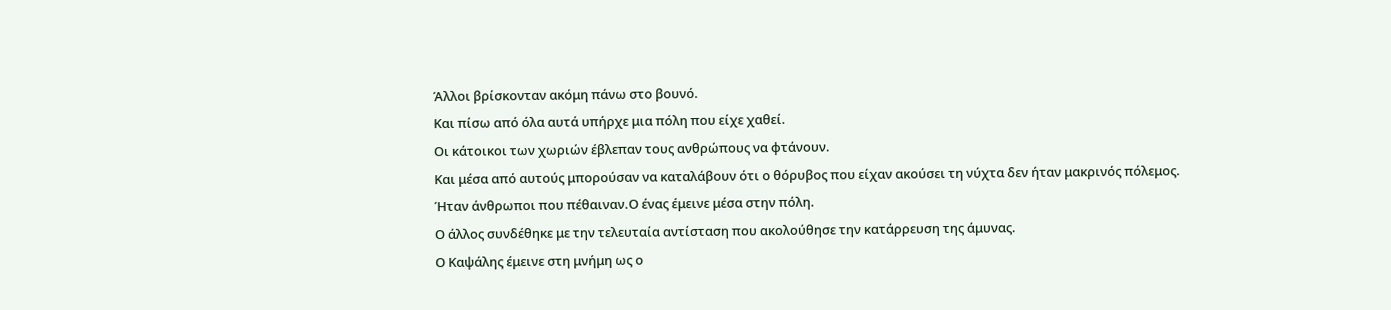Άλλοι βρίσκονταν ακόμη πάνω στο βουνό.
Και πίσω από όλα αυτά υπήρχε μια πόλη που είχε χαθεί.
Οι κάτοικοι των χωριών έβλεπαν τους ανθρώπους να φτάνουν.
Και μέσα από αυτούς μπορούσαν να καταλάβουν ότι ο θόρυβος που είχαν ακούσει τη νύχτα δεν ήταν μακρινός πόλεμος.
Ήταν άνθρωποι που πέθαιναν.Ο ένας έμεινε μέσα στην πόλη.
Ο άλλος συνδέθηκε με την τελευταία αντίσταση που ακολούθησε την κατάρρευση της άμυνας.
Ο Καψάλης έμεινε στη μνήμη ως ο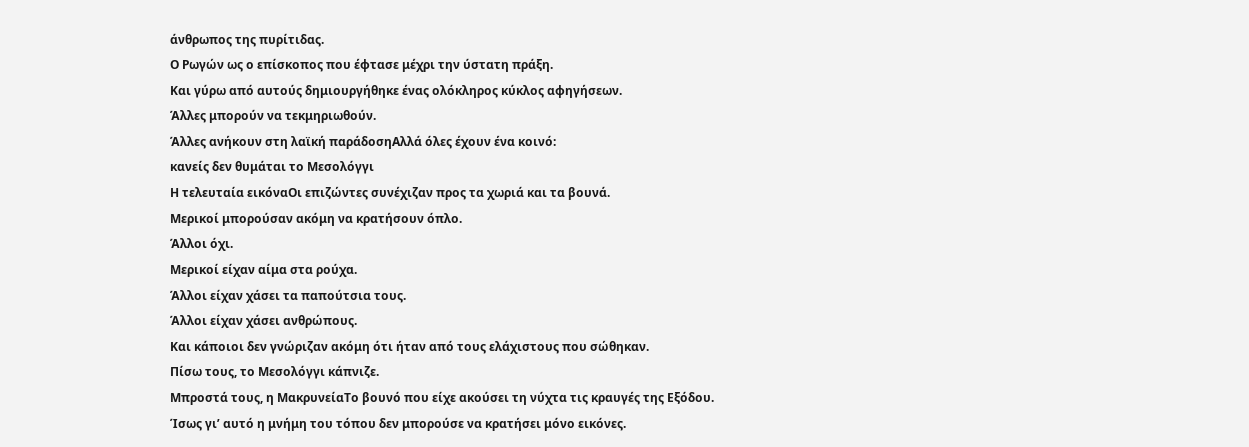άνθρωπος της πυρίτιδας.
Ο Ρωγών ως ο επίσκοπος που έφτασε μέχρι την ύστατη πράξη.
Και γύρω από αυτούς δημιουργήθηκε ένας ολόκληρος κύκλος αφηγήσεων.
Άλλες μπορούν να τεκμηριωθούν.
Άλλες ανήκουν στη λαϊκή παράδοσηΑλλά όλες έχουν ένα κοινό:
κανείς δεν θυμάται το Μεσολόγγι
Η τελευταία εικόναΟι επιζώντες συνέχιζαν προς τα χωριά και τα βουνά.
Μερικοί μπορούσαν ακόμη να κρατήσουν όπλο.
Άλλοι όχι.
Μερικοί είχαν αίμα στα ρούχα.
Άλλοι είχαν χάσει τα παπούτσια τους.
Άλλοι είχαν χάσει ανθρώπους.
Και κάποιοι δεν γνώριζαν ακόμη ότι ήταν από τους ελάχιστους που σώθηκαν.
Πίσω τους, το Μεσολόγγι κάπνιζε.
Μπροστά τους, η ΜακρυνείαΤο βουνό που είχε ακούσει τη νύχτα τις κραυγές της Εξόδου.
Ίσως γι’ αυτό η μνήμη του τόπου δεν μπορούσε να κρατήσει μόνο εικόνες.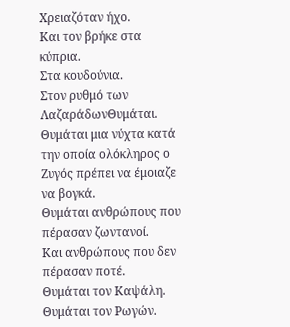Χρειαζόταν ήχο.
Και τον βρήκε στα κύπρια.
Στα κουδούνια.
Στον ρυθμό των ΛαζαράδωνΘυμάται.
Θυμάται μια νύχτα κατά την οποία ολόκληρος ο Ζυγός πρέπει να έμοιαζε να βογκά.
Θυμάται ανθρώπους που πέρασαν ζωντανοί.
Και ανθρώπους που δεν πέρασαν ποτέ.
Θυμάται τον Καψάλη.
Θυμάται τον Ρωγών.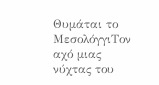Θυμάται το ΜεσολόγγιΤον αχό μιας νύχτας του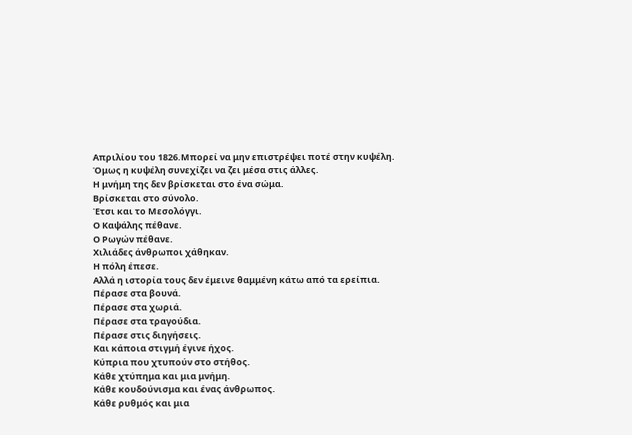Απριλίου του 1826.Μπορεί να μην επιστρέψει ποτέ στην κυψέλη.
Όμως η κυψέλη συνεχίζει να ζει μέσα στις άλλες.
Η μνήμη της δεν βρίσκεται στο ένα σώμα.
Βρίσκεται στο σύνολο.
Έτσι και το Μεσολόγγι.
Ο Καψάλης πέθανε.
Ο Ρωγών πέθανε.
Χιλιάδες άνθρωποι χάθηκαν.
Η πόλη έπεσε.
Αλλά η ιστορία τους δεν έμεινε θαμμένη κάτω από τα ερείπια.
Πέρασε στα βουνά.
Πέρασε στα χωριά.
Πέρασε στα τραγούδια.
Πέρασε στις διηγήσεις.
Και κάποια στιγμή έγινε ήχος.
Κύπρια που χτυπούν στο στήθος.
Κάθε χτύπημα και μια μνήμη.
Κάθε κουδούνισμα και ένας άνθρωπος.
Κάθε ρυθμός και μια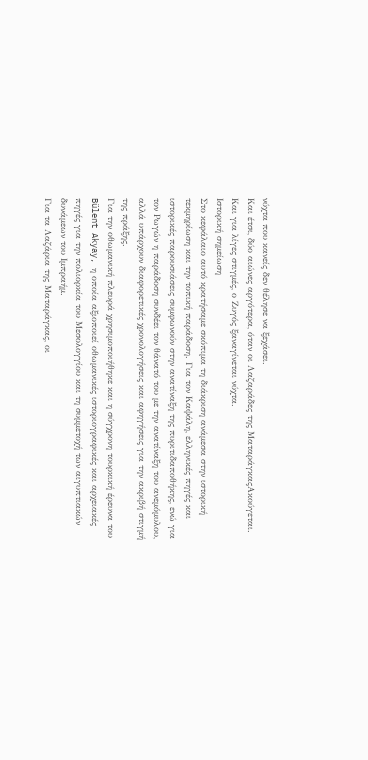νύχτα που κανείς δεν θέλησε να ξεχάσει.
Και έτσι, δύο αιώνες αργότερα, όταν οι Λαζαράδες της ΜαταράγκαςΑκούγεται.
Και για λίγες στιγμές, ο Ζυγός ξαναγίνεται νύχτα.
Ιστορική σημείωση
Στο κεφάλαιο αυτό κρατήσαμε σκόπιμα τη διάκριση ανάμεσα στην ιστορική τεκμηρίωση και την τοπική παράδοση. Για τον Καψάλη, ελληνικές πηγές και ιστορικές παρουσιάσεις συμφωνούν στην ανατίναξη της πυριτιδαποθήκης, ενώ για τον Ρωγών η παράδοση συνδέει τον θάνατό του με την ανατίναξη του ανεμόμυλου, αλλά υπάρχουν διαφορετικές χρονολογήσεις και αφηγήσεις για την ακριβή στιγμή της πράξης.
Για την οθωμανική πλευρά χρησιμοποιήθηκε και η σύγχρονη τουρκική έρευνα του Bülent Akyay, η οποία αξιοποιεί οθωμανικές ιστοριογραφικές και αρχειακές πηγές για την πολιορκία του Μεσολογγίου και τη συμμετοχή των αιγυπτιακών δυνάμεων του Ιμπραήμ.
Για τα Λαζάρια της Ματαράγκας, οι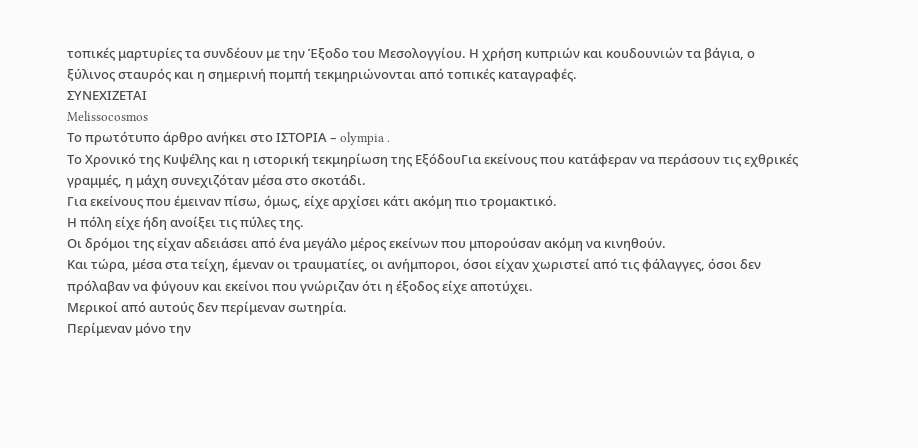τοπικές μαρτυρίες τα συνδέουν με την Έξοδο του Μεσολογγίου. Η χρήση κυπριών και κουδουνιών τα βάγια, ο ξύλινος σταυρός και η σημερινή πομπή τεκμηριώνονται από τοπικές καταγραφές.
ΣΥΝΕΧΙΖΕΤΑΙ
Melissocosmos
Το πρωτότυπο άρθρο ανήκει στο ΙΣΤΟΡΙΑ – olympia .
Το Χρονικό της Κυψέλης και η ιστορική τεκμηρίωση της ΕξόδουΓια εκείνους που κατάφεραν να περάσουν τις εχθρικές γραμμές, η μάχη συνεχιζόταν μέσα στο σκοτάδι.
Για εκείνους που έμειναν πίσω, όμως, είχε αρχίσει κάτι ακόμη πιο τρομακτικό.
Η πόλη είχε ήδη ανοίξει τις πύλες της.
Οι δρόμοι της είχαν αδειάσει από ένα μεγάλο μέρος εκείνων που μπορούσαν ακόμη να κινηθούν.
Και τώρα, μέσα στα τείχη, έμεναν οι τραυματίες, οι ανήμποροι, όσοι είχαν χωριστεί από τις φάλαγγες, όσοι δεν πρόλαβαν να φύγουν και εκείνοι που γνώριζαν ότι η έξοδος είχε αποτύχει.
Μερικοί από αυτούς δεν περίμεναν σωτηρία.
Περίμεναν μόνο την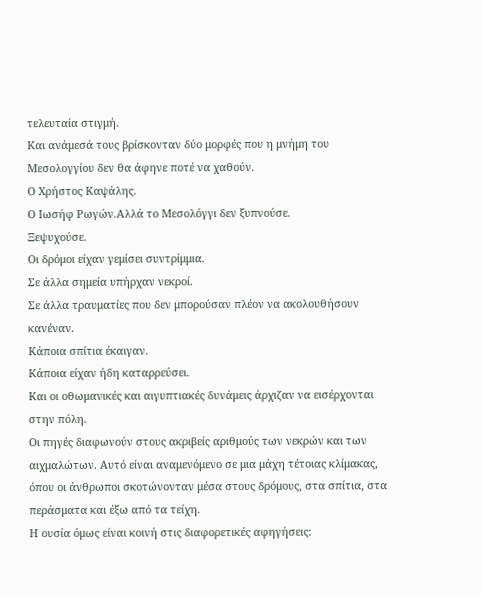τελευταία στιγμή.
Και ανάμεσά τους βρίσκονταν δύο μορφές που η μνήμη του Μεσολογγίου δεν θα άφηνε ποτέ να χαθούν.
Ο Χρήστος Καψάλης.
Ο Ιωσήφ Ρωγών.Αλλά το Μεσολόγγι δεν ξυπνούσε.
Ξεψυχούσε.
Οι δρόμοι είχαν γεμίσει συντρίμμια.
Σε άλλα σημεία υπήρχαν νεκροί.
Σε άλλα τραυματίες που δεν μπορούσαν πλέον να ακολουθήσουν κανέναν.
Κάποια σπίτια έκαιγαν.
Κάποια είχαν ήδη καταρρεύσει.
Και οι οθωμανικές και αιγυπτιακές δυνάμεις άρχιζαν να εισέρχονται στην πόλη.
Οι πηγές διαφωνούν στους ακριβείς αριθμούς των νεκρών και των αιχμαλώτων. Αυτό είναι αναμενόμενο σε μια μάχη τέτοιας κλίμακας, όπου οι άνθρωποι σκοτώνονταν μέσα στους δρόμους, στα σπίτια, στα περάσματα και έξω από τα τείχη.
Η ουσία όμως είναι κοινή στις διαφορετικές αφηγήσεις: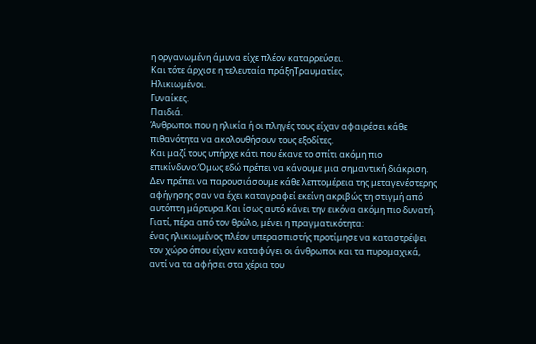η οργανωμένη άμυνα είχε πλέον καταρρεύσει.
Και τότε άρχισε η τελευταία πράξηΤραυματίες.
Ηλικιωμένοι.
Γυναίκες.
Παιδιά.
Άνθρωποι που η ηλικία ή οι πληγές τους είχαν αφαιρέσει κάθε πιθανότητα να ακολουθήσουν τους εξοδίτες.
Και μαζί τους υπήρχε κάτι που έκανε το σπίτι ακόμη πιο επικίνδυνο:Όμως εδώ πρέπει να κάνουμε μια σημαντική διάκριση.
Δεν πρέπει να παρουσιάσουμε κάθε λεπτομέρεια της μεταγενέστερης αφήγησης σαν να έχει καταγραφεί εκείνη ακριβώς τη στιγμή από αυτόπτη μάρτυρα.Και ίσως αυτό κάνει την εικόνα ακόμη πιο δυνατή.
Γιατί, πέρα από τον θρύλο, μένει η πραγματικότητα:
ένας ηλικιωμένος πλέον υπερασπιστής προτίμησε να καταστρέψει τον χώρο όπου είχαν καταφύγει οι άνθρωποι και τα πυρομαχικά, αντί να τα αφήσει στα χέρια του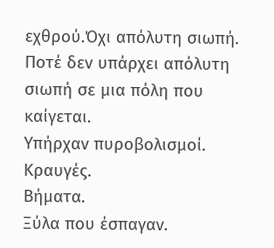εχθρού.Όχι απόλυτη σιωπή.
Ποτέ δεν υπάρχει απόλυτη σιωπή σε μια πόλη που καίγεται.
Υπήρχαν πυροβολισμοί.
Κραυγές.
Βήματα.
Ξύλα που έσπαγαν.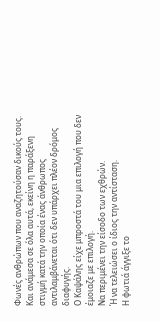Φωνές ανθρώπων που αναζητούσαν δικούς τους.
Και ανάμεσα σε όλα αυτά, εκείνη η παράξενη στιγμή κατά την οποία ένας άνθρωπος αντιλαμβάνεται ότι δεν υπάρχει πλέον δρόμος διαφυγής.
Ο Καψάλης είχε μπροστά του μια επιλογή που δεν έμοιαζε με επιλογή.
Να περιμένει την είσοδο των εχθρών.
Ή να τελειώσει ο ίδιος την αντίσταση.
Η φωτιά άγγιξε το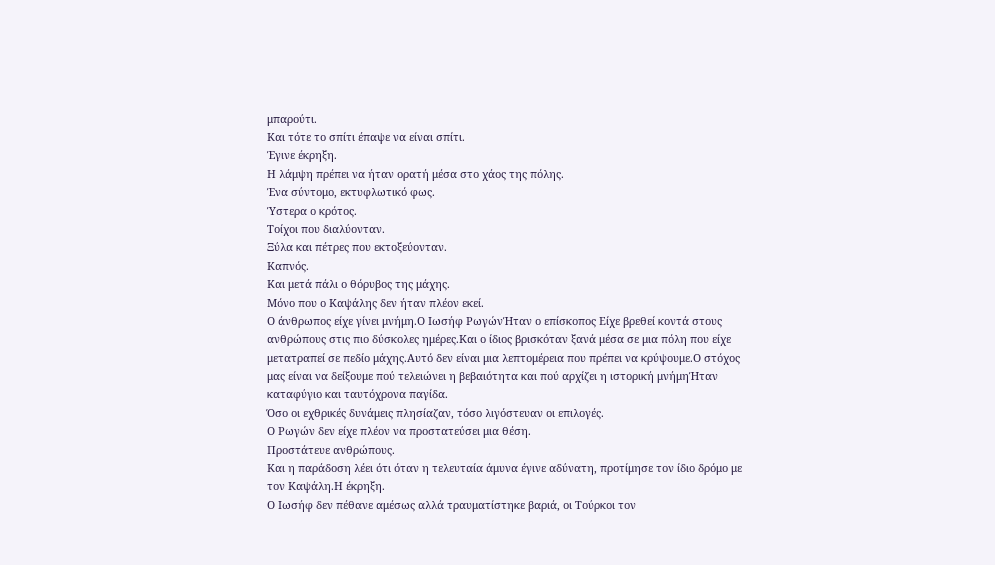μπαρούτι.
Και τότε το σπίτι έπαψε να είναι σπίτι.
Έγινε έκρηξη.
Η λάμψη πρέπει να ήταν ορατή μέσα στο χάος της πόλης.
Ένα σύντομο, εκτυφλωτικό φως.
Ύστερα ο κρότος.
Τοίχοι που διαλύονταν.
Ξύλα και πέτρες που εκτοξεύονταν.
Καπνός.
Και μετά πάλι ο θόρυβος της μάχης.
Μόνο που ο Καψάλης δεν ήταν πλέον εκεί.
Ο άνθρωπος είχε γίνει μνήμη.Ο Ιωσήφ ΡωγώνΉταν ο επίσκοπος Είχε βρεθεί κοντά στους ανθρώπους στις πιο δύσκολες ημέρες.Και ο ίδιος βρισκόταν ξανά μέσα σε μια πόλη που είχε μετατραπεί σε πεδίο μάχης.Αυτό δεν είναι μια λεπτομέρεια που πρέπει να κρύψουμε.Ο στόχος μας είναι να δείξουμε πού τελειώνει η βεβαιότητα και πού αρχίζει η ιστορική μνήμηΉταν καταφύγιο και ταυτόχρονα παγίδα.
Όσο οι εχθρικές δυνάμεις πλησίαζαν, τόσο λιγόστευαν οι επιλογές.
Ο Ρωγών δεν είχε πλέον να προστατεύσει μια θέση.
Προστάτευε ανθρώπους.
Και η παράδοση λέει ότι όταν η τελευταία άμυνα έγινε αδύνατη, προτίμησε τον ίδιο δρόμο με τον Καψάλη.Η έκρηξη.
Ο Ιωσήφ δεν πέθανε αμέσως αλλά τραυματίστηκε βαριά, οι Τούρκοι τον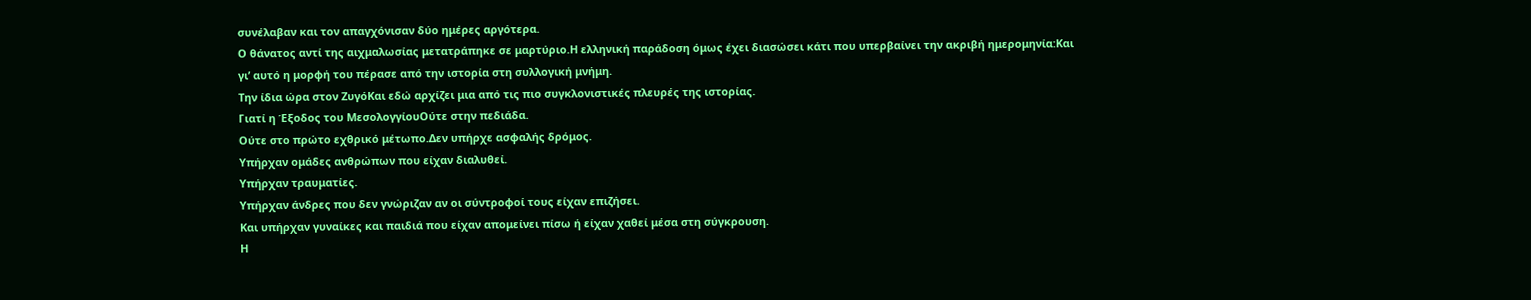συνέλαβαν και τον απαγχόνισαν δύο ημέρες αργότερα.
Ο θάνατος αντί της αιχμαλωσίας μετατράπηκε σε μαρτύριο.Η ελληνική παράδοση όμως έχει διασώσει κάτι που υπερβαίνει την ακριβή ημερομηνία:Και γι’ αυτό η μορφή του πέρασε από την ιστορία στη συλλογική μνήμη.
Την ίδια ώρα στον ΖυγόΚαι εδώ αρχίζει μια από τις πιο συγκλονιστικές πλευρές της ιστορίας.
Γιατί η Έξοδος του ΜεσολογγίουΟύτε στην πεδιάδα.
Ούτε στο πρώτο εχθρικό μέτωπο.Δεν υπήρχε ασφαλής δρόμος.
Υπήρχαν ομάδες ανθρώπων που είχαν διαλυθεί.
Υπήρχαν τραυματίες.
Υπήρχαν άνδρες που δεν γνώριζαν αν οι σύντροφοί τους είχαν επιζήσει.
Και υπήρχαν γυναίκες και παιδιά που είχαν απομείνει πίσω ή είχαν χαθεί μέσα στη σύγκρουση.
Η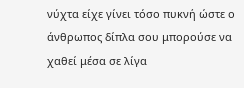νύχτα είχε γίνει τόσο πυκνή ώστε ο άνθρωπος δίπλα σου μπορούσε να χαθεί μέσα σε λίγα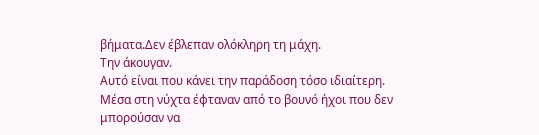βήματα.Δεν έβλεπαν ολόκληρη τη μάχη.
Την άκουγαν.
Αυτό είναι που κάνει την παράδοση τόσο ιδιαίτερη.
Μέσα στη νύχτα έφταναν από το βουνό ήχοι που δεν μπορούσαν να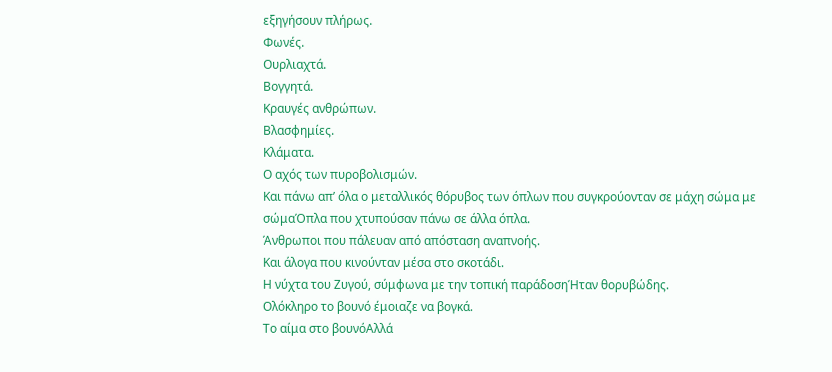εξηγήσουν πλήρως.
Φωνές.
Ουρλιαχτά.
Βογγητά.
Κραυγές ανθρώπων.
Βλασφημίες.
Κλάματα.
Ο αχός των πυροβολισμών.
Και πάνω απ’ όλα ο μεταλλικός θόρυβος των όπλων που συγκρούονταν σε μάχη σώμα με σώμαΌπλα που χτυπούσαν πάνω σε άλλα όπλα.
Άνθρωποι που πάλευαν από απόσταση αναπνοής.
Και άλογα που κινούνταν μέσα στο σκοτάδι.
Η νύχτα του Ζυγού, σύμφωνα με την τοπική παράδοσηΉταν θορυβώδης.
Ολόκληρο το βουνό έμοιαζε να βογκά.
Το αίμα στο βουνόΑλλά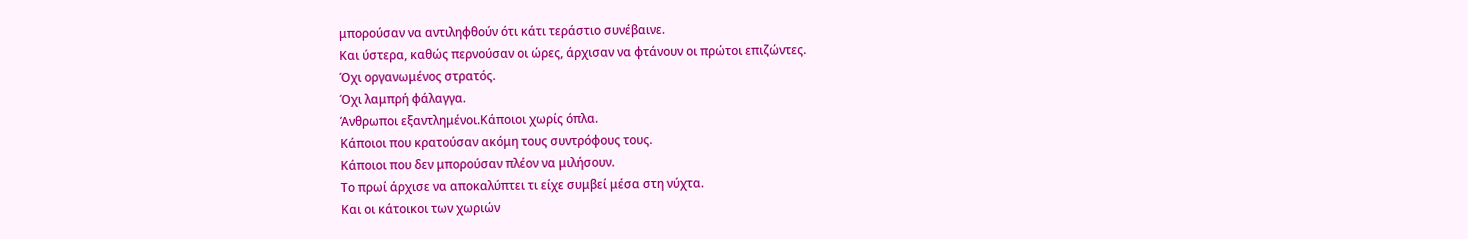μπορούσαν να αντιληφθούν ότι κάτι τεράστιο συνέβαινε.
Και ύστερα, καθώς περνούσαν οι ώρες, άρχισαν να φτάνουν οι πρώτοι επιζώντες.
Όχι οργανωμένος στρατός.
Όχι λαμπρή φάλαγγα.
Άνθρωποι εξαντλημένοι.Κάποιοι χωρίς όπλα.
Κάποιοι που κρατούσαν ακόμη τους συντρόφους τους.
Κάποιοι που δεν μπορούσαν πλέον να μιλήσουν.
Το πρωί άρχισε να αποκαλύπτει τι είχε συμβεί μέσα στη νύχτα.
Και οι κάτοικοι των χωριών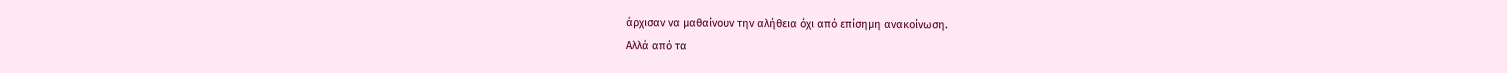άρχισαν να μαθαίνουν την αλήθεια όχι από επίσημη ανακοίνωση.
Αλλά από τα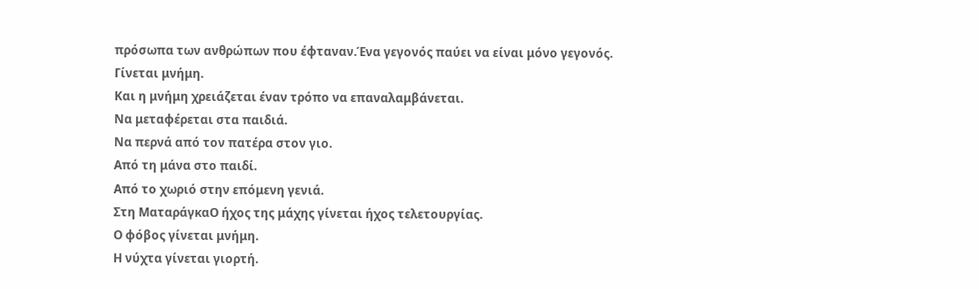πρόσωπα των ανθρώπων που έφταναν.Ένα γεγονός παύει να είναι μόνο γεγονός.
Γίνεται μνήμη.
Και η μνήμη χρειάζεται έναν τρόπο να επαναλαμβάνεται.
Να μεταφέρεται στα παιδιά.
Να περνά από τον πατέρα στον γιο.
Από τη μάνα στο παιδί.
Από το χωριό στην επόμενη γενιά.
Στη ΜαταράγκαΟ ήχος της μάχης γίνεται ήχος τελετουργίας.
Ο φόβος γίνεται μνήμη.
Η νύχτα γίνεται γιορτή.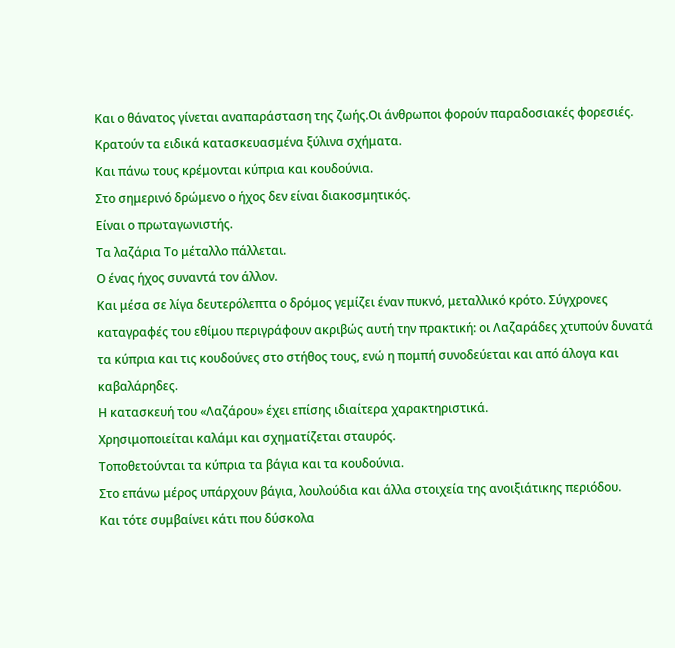Και ο θάνατος γίνεται αναπαράσταση της ζωής.Οι άνθρωποι φορούν παραδοσιακές φορεσιές.
Κρατούν τα ειδικά κατασκευασμένα ξύλινα σχήματα.
Και πάνω τους κρέμονται κύπρια και κουδούνια.
Στο σημερινό δρώμενο ο ήχος δεν είναι διακοσμητικός.
Είναι ο πρωταγωνιστής.
Τα λαζάρια Το μέταλλο πάλλεται.
Ο ένας ήχος συναντά τον άλλον.
Και μέσα σε λίγα δευτερόλεπτα ο δρόμος γεμίζει έναν πυκνό, μεταλλικό κρότο. Σύγχρονες καταγραφές του εθίμου περιγράφουν ακριβώς αυτή την πρακτική: οι Λαζαράδες χτυπούν δυνατά τα κύπρια και τις κουδούνες στο στήθος τους, ενώ η πομπή συνοδεύεται και από άλογα και καβαλάρηδες.
Η κατασκευή του «Λαζάρου» έχει επίσης ιδιαίτερα χαρακτηριστικά.
Χρησιμοποιείται καλάμι και σχηματίζεται σταυρός.
Τοποθετούνται τα κύπρια τα βάγια και τα κουδούνια.
Στο επάνω μέρος υπάρχουν βάγια, λουλούδια και άλλα στοιχεία της ανοιξιάτικης περιόδου.
Και τότε συμβαίνει κάτι που δύσκολα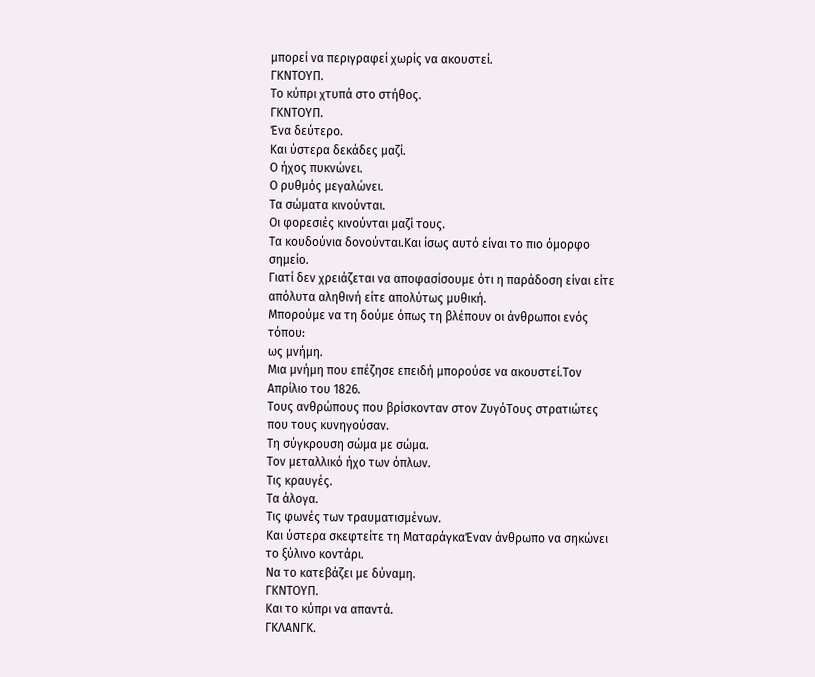μπορεί να περιγραφεί χωρίς να ακουστεί.
ΓΚΝΤΟΥΠ.
Το κύπρι χτυπά στο στήθος.
ΓΚΝΤΟΥΠ.
Ένα δεύτερο.
Και ύστερα δεκάδες μαζί.
Ο ήχος πυκνώνει.
Ο ρυθμός μεγαλώνει.
Τα σώματα κινούνται.
Οι φορεσιές κινούνται μαζί τους.
Τα κουδούνια δονούνται.Και ίσως αυτό είναι το πιο όμορφο σημείο.
Γιατί δεν χρειάζεται να αποφασίσουμε ότι η παράδοση είναι είτε απόλυτα αληθινή είτε απολύτως μυθική.
Μπορούμε να τη δούμε όπως τη βλέπουν οι άνθρωποι ενός τόπου:
ως μνήμη.
Μια μνήμη που επέζησε επειδή μπορούσε να ακουστεί.Τον Απρίλιο του 1826.
Τους ανθρώπους που βρίσκονταν στον ΖυγόΤους στρατιώτες που τους κυνηγούσαν.
Τη σύγκρουση σώμα με σώμα.
Τον μεταλλικό ήχο των όπλων.
Τις κραυγές.
Τα άλογα.
Τις φωνές των τραυματισμένων.
Και ύστερα σκεφτείτε τη ΜαταράγκαΈναν άνθρωπο να σηκώνει το ξύλινο κοντάρι.
Να το κατεβάζει με δύναμη.
ΓΚΝΤΟΥΠ.
Και το κύπρι να απαντά.
ΓΚΛΑΝΓΚ.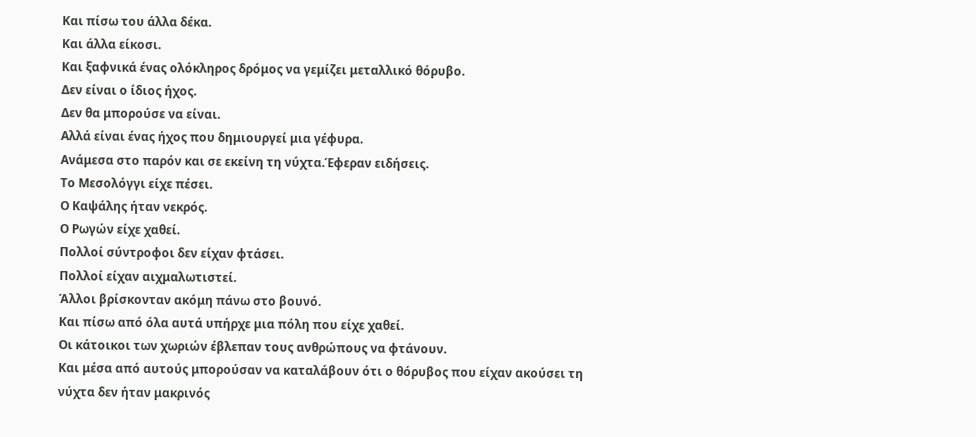Και πίσω του άλλα δέκα.
Και άλλα είκοσι.
Και ξαφνικά ένας ολόκληρος δρόμος να γεμίζει μεταλλικό θόρυβο.
Δεν είναι ο ίδιος ήχος.
Δεν θα μπορούσε να είναι.
Αλλά είναι ένας ήχος που δημιουργεί μια γέφυρα.
Ανάμεσα στο παρόν και σε εκείνη τη νύχτα.Έφεραν ειδήσεις.
Το Μεσολόγγι είχε πέσει.
Ο Καψάλης ήταν νεκρός.
Ο Ρωγών είχε χαθεί.
Πολλοί σύντροφοι δεν είχαν φτάσει.
Πολλοί είχαν αιχμαλωτιστεί.
Άλλοι βρίσκονταν ακόμη πάνω στο βουνό.
Και πίσω από όλα αυτά υπήρχε μια πόλη που είχε χαθεί.
Οι κάτοικοι των χωριών έβλεπαν τους ανθρώπους να φτάνουν.
Και μέσα από αυτούς μπορούσαν να καταλάβουν ότι ο θόρυβος που είχαν ακούσει τη νύχτα δεν ήταν μακρινός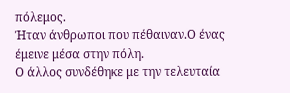πόλεμος.
Ήταν άνθρωποι που πέθαιναν.Ο ένας έμεινε μέσα στην πόλη.
Ο άλλος συνδέθηκε με την τελευταία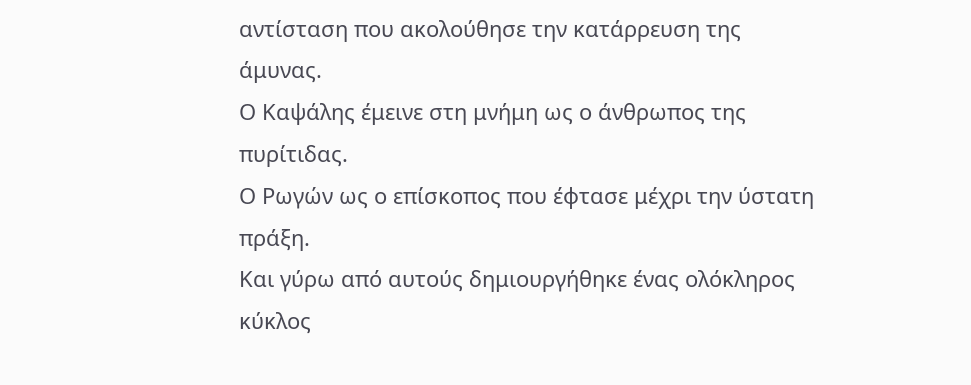αντίσταση που ακολούθησε την κατάρρευση της άμυνας.
Ο Καψάλης έμεινε στη μνήμη ως ο άνθρωπος της πυρίτιδας.
Ο Ρωγών ως ο επίσκοπος που έφτασε μέχρι την ύστατη πράξη.
Και γύρω από αυτούς δημιουργήθηκε ένας ολόκληρος κύκλος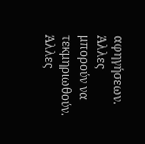αφηγήσεων.
Άλλες μπορούν να τεκμηριωθούν.
Άλλες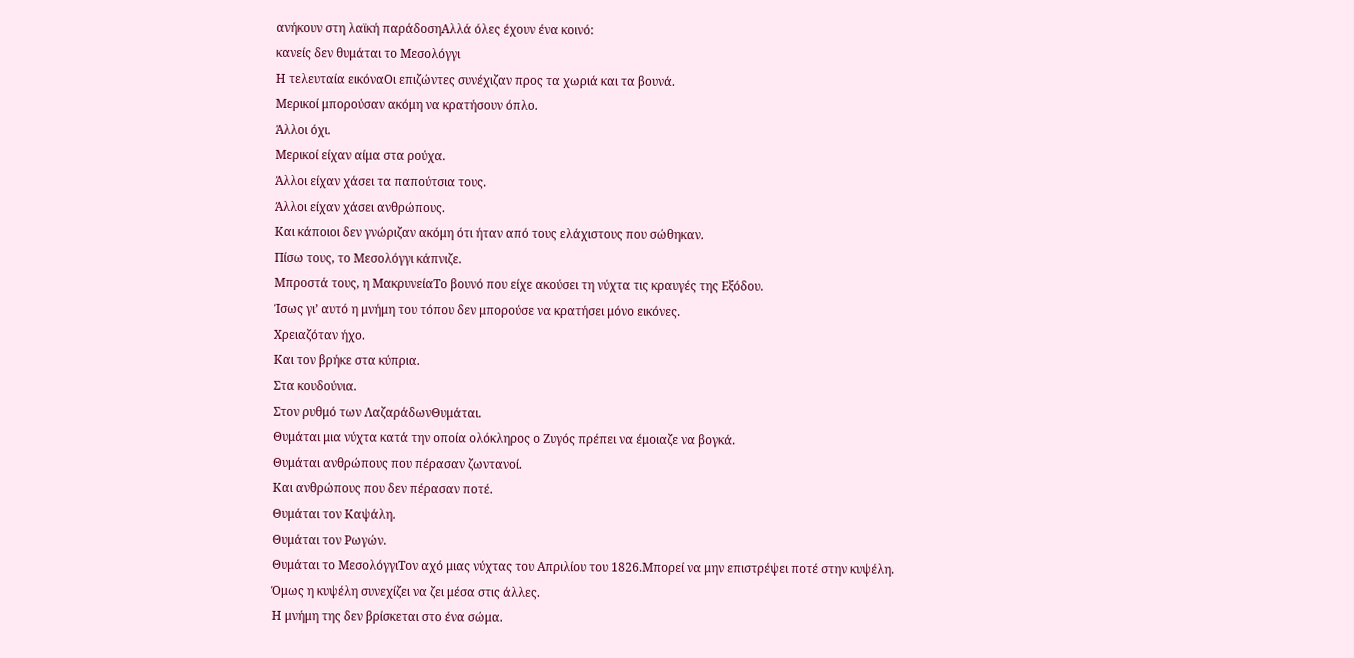ανήκουν στη λαϊκή παράδοσηΑλλά όλες έχουν ένα κοινό:
κανείς δεν θυμάται το Μεσολόγγι
Η τελευταία εικόναΟι επιζώντες συνέχιζαν προς τα χωριά και τα βουνά.
Μερικοί μπορούσαν ακόμη να κρατήσουν όπλο.
Άλλοι όχι.
Μερικοί είχαν αίμα στα ρούχα.
Άλλοι είχαν χάσει τα παπούτσια τους.
Άλλοι είχαν χάσει ανθρώπους.
Και κάποιοι δεν γνώριζαν ακόμη ότι ήταν από τους ελάχιστους που σώθηκαν.
Πίσω τους, το Μεσολόγγι κάπνιζε.
Μπροστά τους, η ΜακρυνείαΤο βουνό που είχε ακούσει τη νύχτα τις κραυγές της Εξόδου.
Ίσως γι’ αυτό η μνήμη του τόπου δεν μπορούσε να κρατήσει μόνο εικόνες.
Χρειαζόταν ήχο.
Και τον βρήκε στα κύπρια.
Στα κουδούνια.
Στον ρυθμό των ΛαζαράδωνΘυμάται.
Θυμάται μια νύχτα κατά την οποία ολόκληρος ο Ζυγός πρέπει να έμοιαζε να βογκά.
Θυμάται ανθρώπους που πέρασαν ζωντανοί.
Και ανθρώπους που δεν πέρασαν ποτέ.
Θυμάται τον Καψάλη.
Θυμάται τον Ρωγών.
Θυμάται το ΜεσολόγγιΤον αχό μιας νύχτας του Απριλίου του 1826.Μπορεί να μην επιστρέψει ποτέ στην κυψέλη.
Όμως η κυψέλη συνεχίζει να ζει μέσα στις άλλες.
Η μνήμη της δεν βρίσκεται στο ένα σώμα.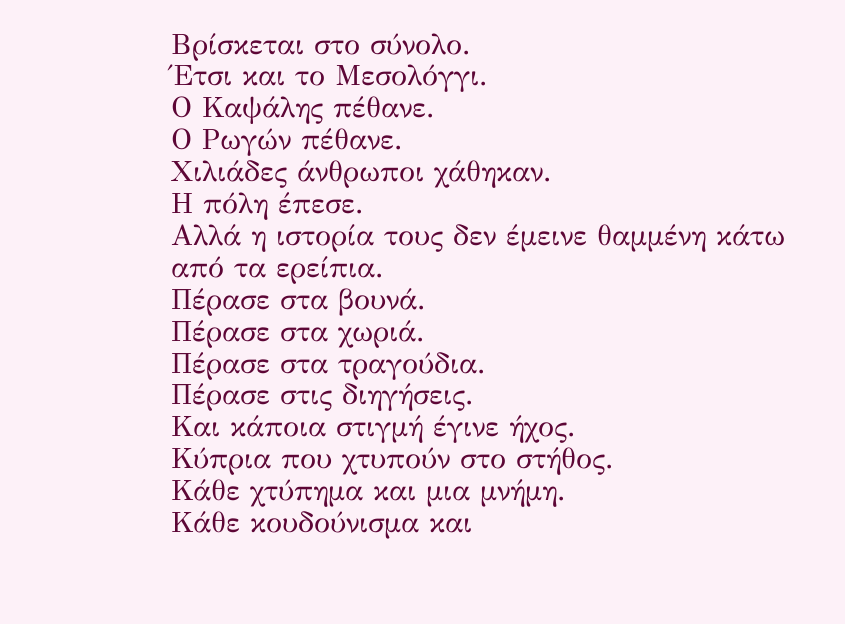Βρίσκεται στο σύνολο.
Έτσι και το Μεσολόγγι.
Ο Καψάλης πέθανε.
Ο Ρωγών πέθανε.
Χιλιάδες άνθρωποι χάθηκαν.
Η πόλη έπεσε.
Αλλά η ιστορία τους δεν έμεινε θαμμένη κάτω από τα ερείπια.
Πέρασε στα βουνά.
Πέρασε στα χωριά.
Πέρασε στα τραγούδια.
Πέρασε στις διηγήσεις.
Και κάποια στιγμή έγινε ήχος.
Κύπρια που χτυπούν στο στήθος.
Κάθε χτύπημα και μια μνήμη.
Κάθε κουδούνισμα και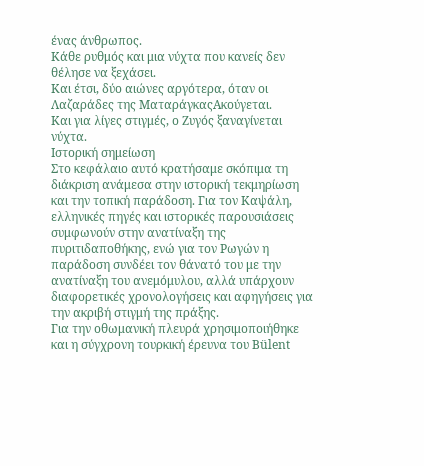ένας άνθρωπος.
Κάθε ρυθμός και μια νύχτα που κανείς δεν θέλησε να ξεχάσει.
Και έτσι, δύο αιώνες αργότερα, όταν οι Λαζαράδες της ΜαταράγκαςΑκούγεται.
Και για λίγες στιγμές, ο Ζυγός ξαναγίνεται νύχτα.
Ιστορική σημείωση
Στο κεφάλαιο αυτό κρατήσαμε σκόπιμα τη διάκριση ανάμεσα στην ιστορική τεκμηρίωση και την τοπική παράδοση. Για τον Καψάλη, ελληνικές πηγές και ιστορικές παρουσιάσεις συμφωνούν στην ανατίναξη της πυριτιδαποθήκης, ενώ για τον Ρωγών η παράδοση συνδέει τον θάνατό του με την ανατίναξη του ανεμόμυλου, αλλά υπάρχουν διαφορετικές χρονολογήσεις και αφηγήσεις για την ακριβή στιγμή της πράξης.
Για την οθωμανική πλευρά χρησιμοποιήθηκε και η σύγχρονη τουρκική έρευνα του Bülent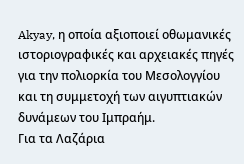Akyay, η οποία αξιοποιεί οθωμανικές ιστοριογραφικές και αρχειακές πηγές για την πολιορκία του Μεσολογγίου και τη συμμετοχή των αιγυπτιακών δυνάμεων του Ιμπραήμ.
Για τα Λαζάρια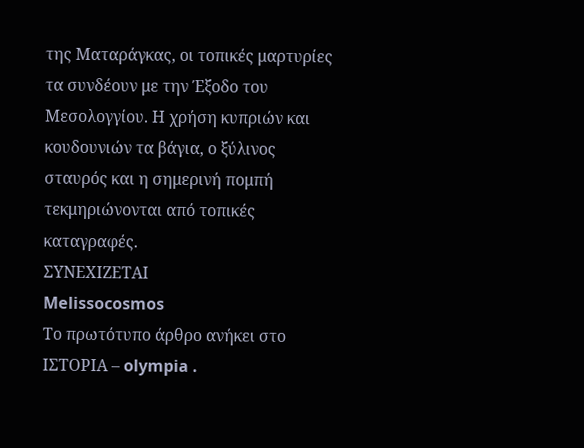της Ματαράγκας, οι τοπικές μαρτυρίες τα συνδέουν με την Έξοδο του Μεσολογγίου. Η χρήση κυπριών και κουδουνιών τα βάγια, ο ξύλινος σταυρός και η σημερινή πομπή τεκμηριώνονται από τοπικές καταγραφές.
ΣΥΝΕΧΙΖΕΤΑΙ
Melissocosmos
Το πρωτότυπο άρθρο ανήκει στο ΙΣΤΟΡΙΑ – olympia .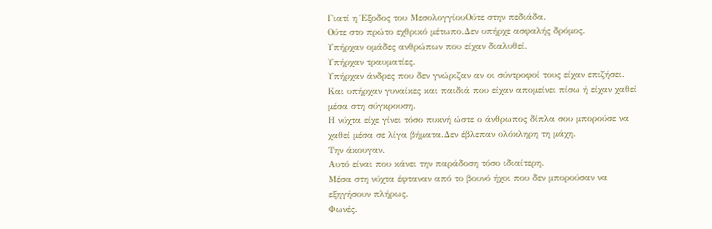Γιατί η Έξοδος του ΜεσολογγίουΟύτε στην πεδιάδα.
Ούτε στο πρώτο εχθρικό μέτωπο.Δεν υπήρχε ασφαλής δρόμος.
Υπήρχαν ομάδες ανθρώπων που είχαν διαλυθεί.
Υπήρχαν τραυματίες.
Υπήρχαν άνδρες που δεν γνώριζαν αν οι σύντροφοί τους είχαν επιζήσει.
Και υπήρχαν γυναίκες και παιδιά που είχαν απομείνει πίσω ή είχαν χαθεί μέσα στη σύγκρουση.
Η νύχτα είχε γίνει τόσο πυκνή ώστε ο άνθρωπος δίπλα σου μπορούσε να χαθεί μέσα σε λίγα βήματα.Δεν έβλεπαν ολόκληρη τη μάχη.
Την άκουγαν.
Αυτό είναι που κάνει την παράδοση τόσο ιδιαίτερη.
Μέσα στη νύχτα έφταναν από το βουνό ήχοι που δεν μπορούσαν να εξηγήσουν πλήρως.
Φωνές.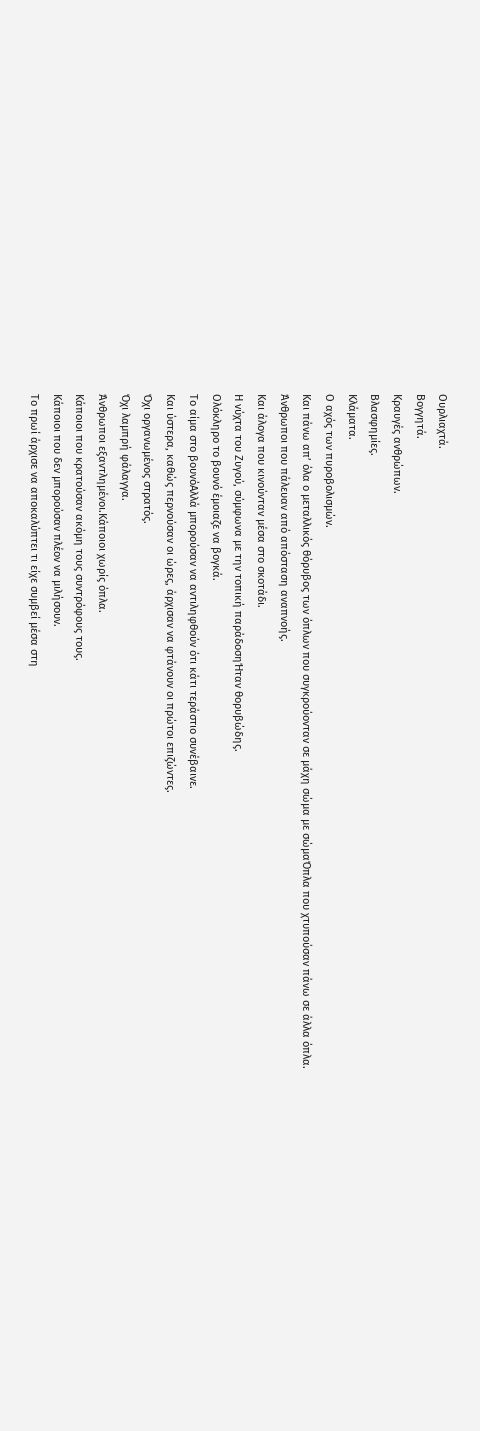Ουρλιαχτά.
Βογγητά.
Κραυγές ανθρώπων.
Βλασφημίες.
Κλάματα.
Ο αχός των πυροβολισμών.
Και πάνω απ’ όλα ο μεταλλικός θόρυβος των όπλων που συγκρούονταν σε μάχη σώμα με σώμαΌπλα που χτυπούσαν πάνω σε άλλα όπλα.
Άνθρωποι που πάλευαν από απόσταση αναπνοής.
Και άλογα που κινούνταν μέσα στο σκοτάδι.
Η νύχτα του Ζυγού, σύμφωνα με την τοπική παράδοσηΉταν θορυβώδης.
Ολόκληρο το βουνό έμοιαζε να βογκά.
Το αίμα στο βουνόΑλλά μπορούσαν να αντιληφθούν ότι κάτι τεράστιο συνέβαινε.
Και ύστερα, καθώς περνούσαν οι ώρες, άρχισαν να φτάνουν οι πρώτοι επιζώντες.
Όχι οργανωμένος στρατός.
Όχι λαμπρή φάλαγγα.
Άνθρωποι εξαντλημένοι.Κάποιοι χωρίς όπλα.
Κάποιοι που κρατούσαν ακόμη τους συντρόφους τους.
Κάποιοι που δεν μπορούσαν πλέον να μιλήσουν.
Το πρωί άρχισε να αποκαλύπτει τι είχε συμβεί μέσα στη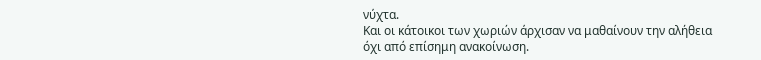νύχτα.
Και οι κάτοικοι των χωριών άρχισαν να μαθαίνουν την αλήθεια όχι από επίσημη ανακοίνωση.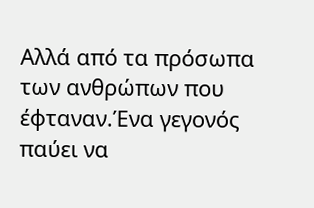Αλλά από τα πρόσωπα των ανθρώπων που έφταναν.Ένα γεγονός παύει να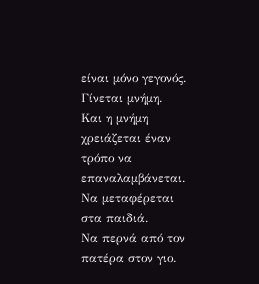είναι μόνο γεγονός.
Γίνεται μνήμη.
Και η μνήμη χρειάζεται έναν τρόπο να επαναλαμβάνεται.
Να μεταφέρεται στα παιδιά.
Να περνά από τον πατέρα στον γιο.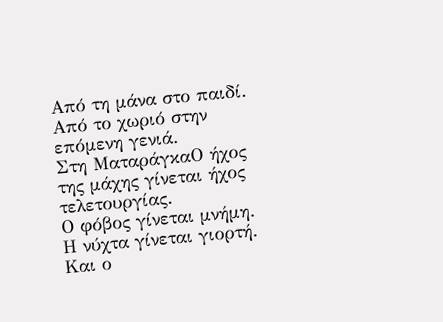Από τη μάνα στο παιδί.
Από το χωριό στην επόμενη γενιά.
Στη ΜαταράγκαΟ ήχος της μάχης γίνεται ήχος τελετουργίας.
Ο φόβος γίνεται μνήμη.
Η νύχτα γίνεται γιορτή.
Και ο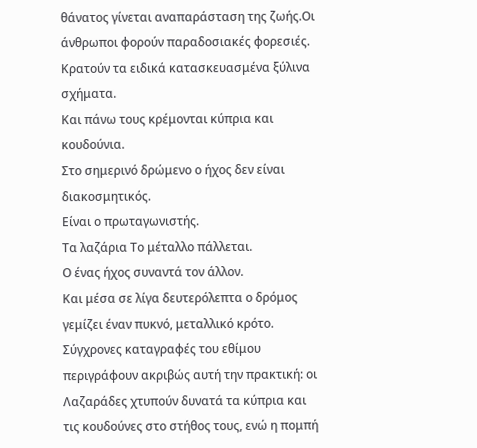θάνατος γίνεται αναπαράσταση της ζωής.Οι άνθρωποι φορούν παραδοσιακές φορεσιές.
Κρατούν τα ειδικά κατασκευασμένα ξύλινα σχήματα.
Και πάνω τους κρέμονται κύπρια και κουδούνια.
Στο σημερινό δρώμενο ο ήχος δεν είναι διακοσμητικός.
Είναι ο πρωταγωνιστής.
Τα λαζάρια Το μέταλλο πάλλεται.
Ο ένας ήχος συναντά τον άλλον.
Και μέσα σε λίγα δευτερόλεπτα ο δρόμος γεμίζει έναν πυκνό, μεταλλικό κρότο. Σύγχρονες καταγραφές του εθίμου περιγράφουν ακριβώς αυτή την πρακτική: οι Λαζαράδες χτυπούν δυνατά τα κύπρια και τις κουδούνες στο στήθος τους, ενώ η πομπή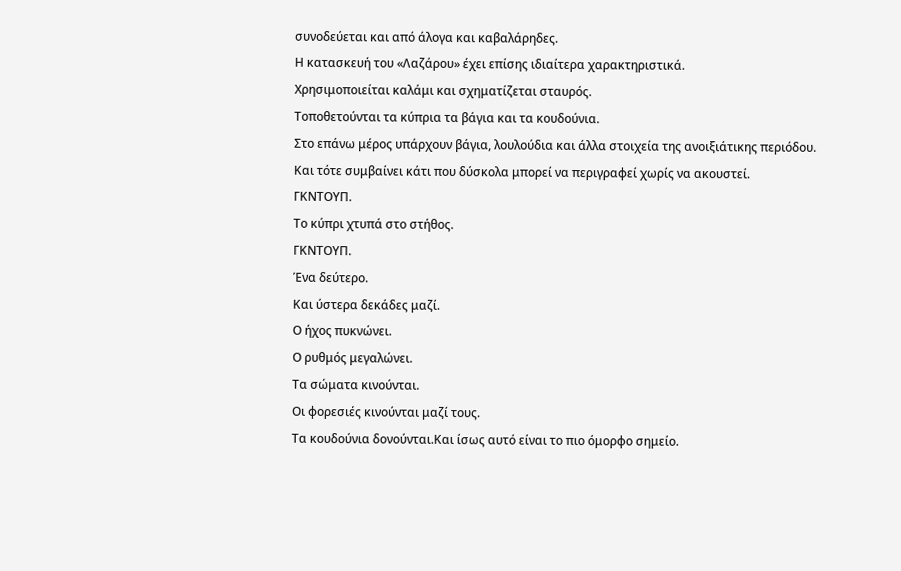συνοδεύεται και από άλογα και καβαλάρηδες.
Η κατασκευή του «Λαζάρου» έχει επίσης ιδιαίτερα χαρακτηριστικά.
Χρησιμοποιείται καλάμι και σχηματίζεται σταυρός.
Τοποθετούνται τα κύπρια τα βάγια και τα κουδούνια.
Στο επάνω μέρος υπάρχουν βάγια, λουλούδια και άλλα στοιχεία της ανοιξιάτικης περιόδου.
Και τότε συμβαίνει κάτι που δύσκολα μπορεί να περιγραφεί χωρίς να ακουστεί.
ΓΚΝΤΟΥΠ.
Το κύπρι χτυπά στο στήθος.
ΓΚΝΤΟΥΠ.
Ένα δεύτερο.
Και ύστερα δεκάδες μαζί.
Ο ήχος πυκνώνει.
Ο ρυθμός μεγαλώνει.
Τα σώματα κινούνται.
Οι φορεσιές κινούνται μαζί τους.
Τα κουδούνια δονούνται.Και ίσως αυτό είναι το πιο όμορφο σημείο.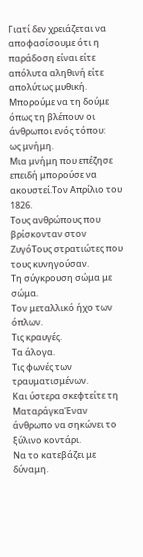Γιατί δεν χρειάζεται να αποφασίσουμε ότι η παράδοση είναι είτε απόλυτα αληθινή είτε απολύτως μυθική.
Μπορούμε να τη δούμε όπως τη βλέπουν οι άνθρωποι ενός τόπου:
ως μνήμη.
Μια μνήμη που επέζησε επειδή μπορούσε να ακουστεί.Τον Απρίλιο του 1826.
Τους ανθρώπους που βρίσκονταν στον ΖυγόΤους στρατιώτες που τους κυνηγούσαν.
Τη σύγκρουση σώμα με σώμα.
Τον μεταλλικό ήχο των όπλων.
Τις κραυγές.
Τα άλογα.
Τις φωνές των τραυματισμένων.
Και ύστερα σκεφτείτε τη ΜαταράγκαΈναν άνθρωπο να σηκώνει το ξύλινο κοντάρι.
Να το κατεβάζει με δύναμη.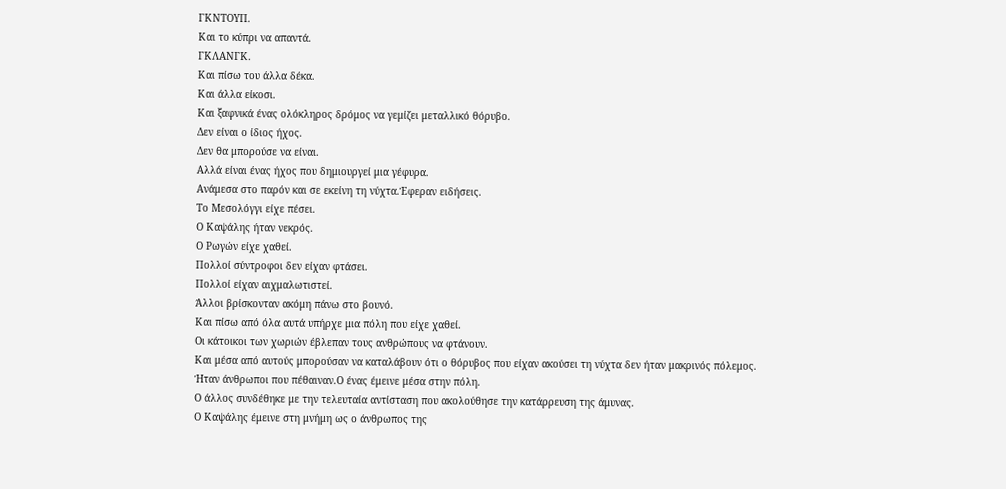ΓΚΝΤΟΥΠ.
Και το κύπρι να απαντά.
ΓΚΛΑΝΓΚ.
Και πίσω του άλλα δέκα.
Και άλλα είκοσι.
Και ξαφνικά ένας ολόκληρος δρόμος να γεμίζει μεταλλικό θόρυβο.
Δεν είναι ο ίδιος ήχος.
Δεν θα μπορούσε να είναι.
Αλλά είναι ένας ήχος που δημιουργεί μια γέφυρα.
Ανάμεσα στο παρόν και σε εκείνη τη νύχτα.Έφεραν ειδήσεις.
Το Μεσολόγγι είχε πέσει.
Ο Καψάλης ήταν νεκρός.
Ο Ρωγών είχε χαθεί.
Πολλοί σύντροφοι δεν είχαν φτάσει.
Πολλοί είχαν αιχμαλωτιστεί.
Άλλοι βρίσκονταν ακόμη πάνω στο βουνό.
Και πίσω από όλα αυτά υπήρχε μια πόλη που είχε χαθεί.
Οι κάτοικοι των χωριών έβλεπαν τους ανθρώπους να φτάνουν.
Και μέσα από αυτούς μπορούσαν να καταλάβουν ότι ο θόρυβος που είχαν ακούσει τη νύχτα δεν ήταν μακρινός πόλεμος.
Ήταν άνθρωποι που πέθαιναν.Ο ένας έμεινε μέσα στην πόλη.
Ο άλλος συνδέθηκε με την τελευταία αντίσταση που ακολούθησε την κατάρρευση της άμυνας.
Ο Καψάλης έμεινε στη μνήμη ως ο άνθρωπος της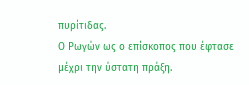πυρίτιδας.
Ο Ρωγών ως ο επίσκοπος που έφτασε μέχρι την ύστατη πράξη.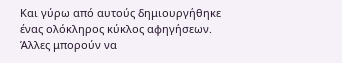Και γύρω από αυτούς δημιουργήθηκε ένας ολόκληρος κύκλος αφηγήσεων.
Άλλες μπορούν να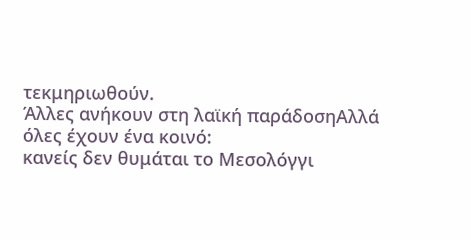τεκμηριωθούν.
Άλλες ανήκουν στη λαϊκή παράδοσηΑλλά όλες έχουν ένα κοινό:
κανείς δεν θυμάται το Μεσολόγγι